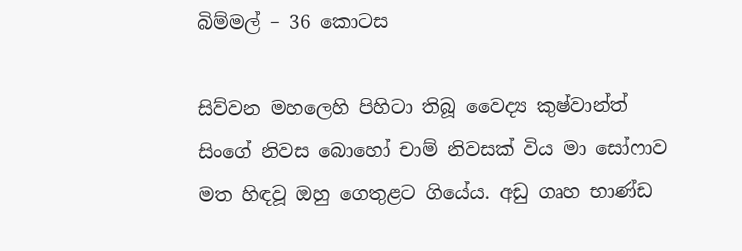බිම්මල් – 36 කොටස

සිව්වන මහලෙහි පිහිටා තිබූ වෛද්‍ය කුෂ්වාන්ත් සිංගේ නිවස බොහෝ චාම් නිවසක් විය මා සෝෆාව මත හිඳවූ ඔහු ගෙතුළට ගියේය. අඩු ගෘහ භාණ්ඩ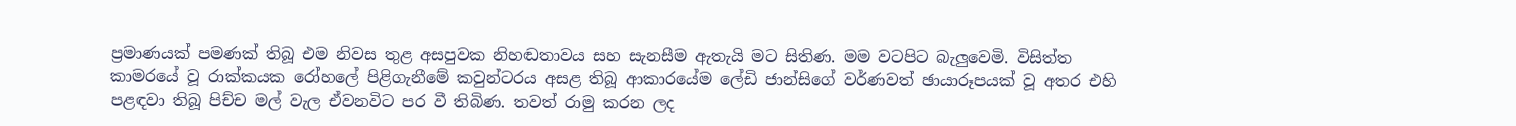ප්‍රමාණයක් පමණක් තිබූ එම නිවස තුළ අසපුවක නිහඬතාවය සහ සැනසීම ඇතැයි මට සිතිණ. මම වටපිට බැලුවෙමි. විසිත්ත කාමරයේ වූ රාක්කයක රෝහලේ පිළිගැනීමේ කවුන්ටරය අසළ තිබූ ආකාරයේම ලේඩි ජාන්සිගේ වර්ණවත් ඡායාරූපයක් වූ අතර එහි පළඳවා තිබූ පිච්ච මල් වැල ඒවනවිට පර වී තිබිණ. තවත් රාමු කරන ලද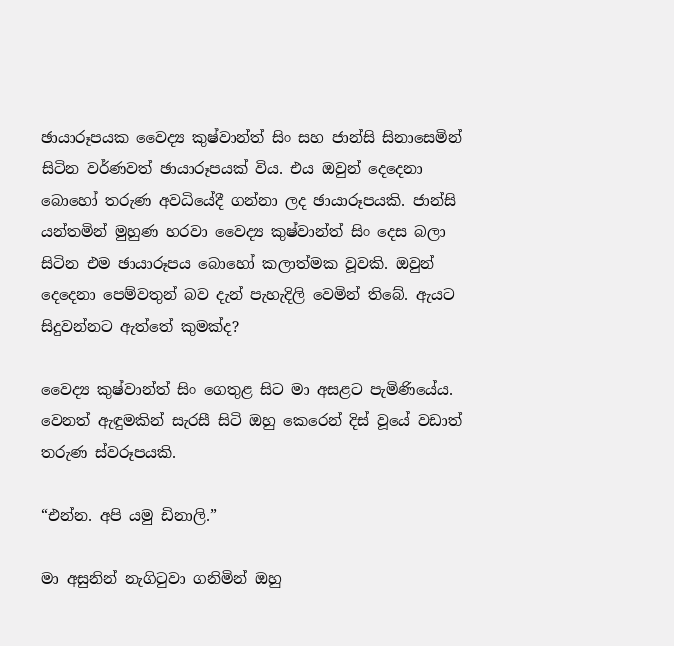ඡායාරූපයක වෛද්‍ය කුෂ්වාන්ත් සිං සහ ජාන්සි සිනාසෙමින් සිටින වර්ණවත් ඡායාරූපයක් විය. එය ඔවුන් දෙදෙනා බොහෝ තරුණ අවධියේදී ගන්නා ලද ඡායාරූපයකි. ජාන්සි යන්තමින් මුහුණ හරවා වෛද්‍ය කුෂ්වාන්ත් සිං දෙස බලා සිටින එම ඡායාරූපය බොහෝ කලාත්මක වූවකි. ඔවුන් දෙදෙනා පෙම්වතුන් බව දැන් පැහැදිලි වෙමින් තිබේ. ඇයට සිදුවන්නට ඇත්තේ කුමක්ද?

වෛද්‍ය කුෂ්වාන්ත් සිං ගෙතුළ සිට මා අසළට පැමිණියේය. වෙනත් ඇඳුමකින් සැරසී සිටි ඔහු කෙරෙන් දිස් වූයේ වඩාත් තරුණ ස්වරූපයකි.

“එන්න. අපි යමු ඩිනාලි.”

මා අසුනින් නැගිටුවා ගනිමින් ඔහු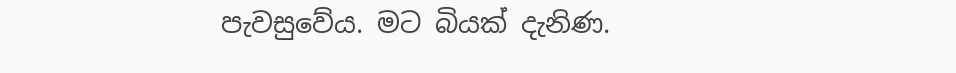පැවසුවේය. මට බියක් දැනිණ.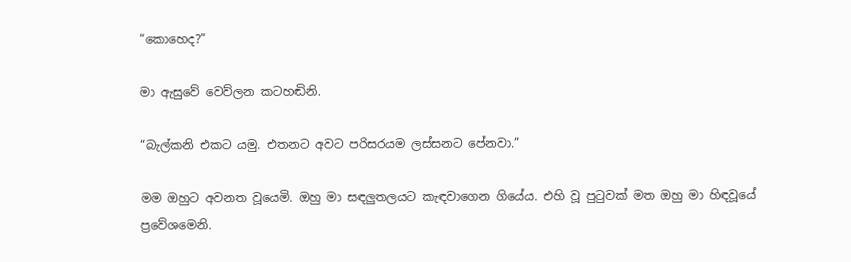“කොහෙද?”

මා ඇසුවේ වෙව්ලන කටහඬිනි.

“බැල්කනි එකට යමු. එතනට අවට පරිසරයම ලස්සනට පේනවා.”

මම ඔහුට අවනත වූයෙමි. ඔහු මා සඳලුතලයට කැඳවාගෙන ගියේය. එහි වූ පුටුවක් මත ඔහු මා හිඳවූයේ ප්‍රවේශමෙනි.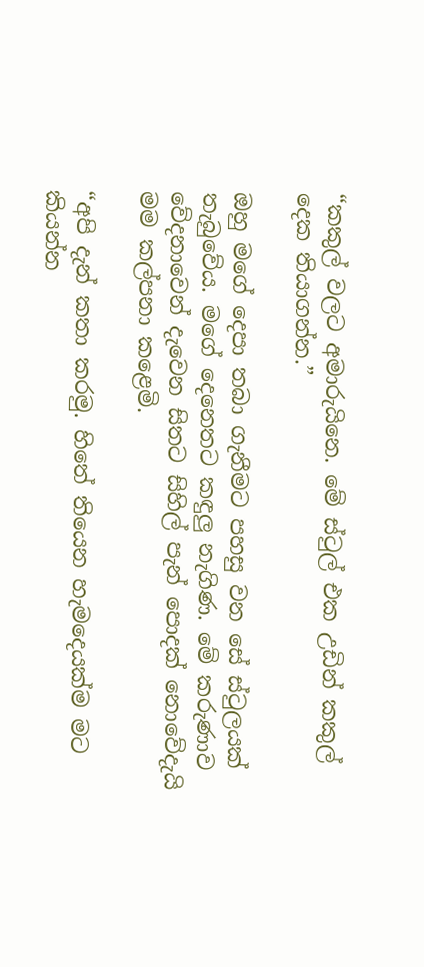“කකුල් වලට අමාරුයිනෙ. මේ ස්ටුල් එක උඩින් කකුල් දෙක තියාගන්න.”

ඔහු මගේ දෙපා තබා ගැනීමට පහසු වන සේ ස්ටුලයක් තැබුවේය. මගේ දෙනෙතට කඳුලු නැගිණ. මේ කරුණාව වේදනාවෙන් දැවෙන සිතට සිහිල් පැන් පොදක් නොවේදැයි මම කල්පනා කළෙමි.

“අපි දැන් කතා කරමු. හිතේ තියෙන හැමදෙයක්ම මට කියන්න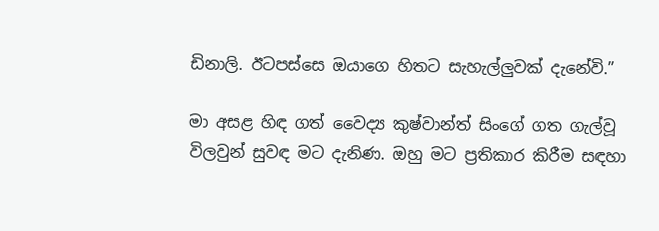ඩිනාලි. ඊටපස්සෙ ඔයාගෙ හිතට සැහැල්ලුවක් දැනේවි.”

මා අසළ හිඳ ගත් වෛද්‍ය කුෂ්වාන්ත් සිංගේ ගත ගැල්වූ විලවුන් සුවඳ මට දැනිණ. ඔහු මට ප්‍රතිකාර කිරීම සඳහා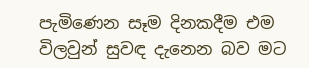පැමිණෙන සෑම දිනකදීම එම විලවුන් සුවඳ දැනෙන බව මට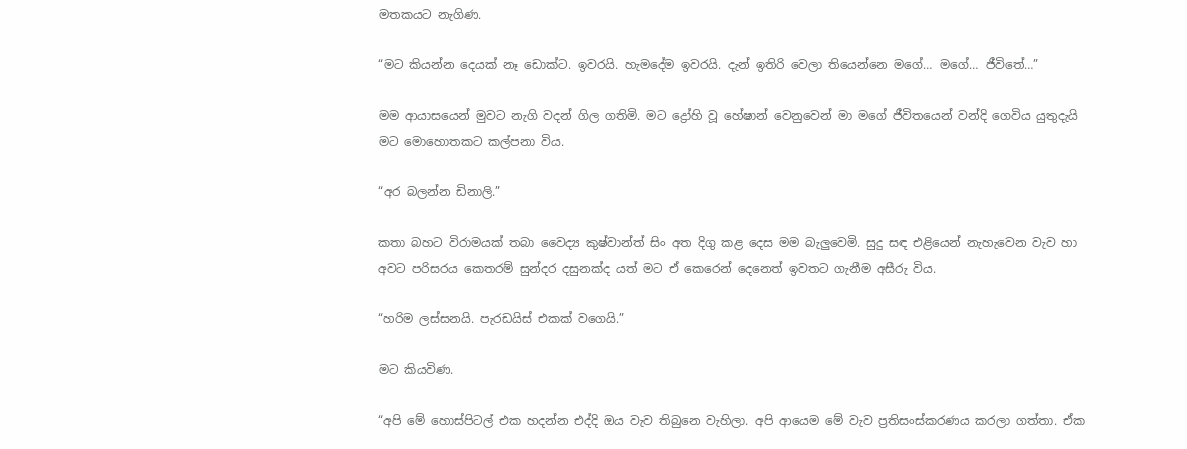මතකයට නැගිණ.

“මට කියන්න දෙයක් නෑ ඩොක්ට. ඉවරයි. හැමදේම ඉවරයි. දැන් ඉතිරි වෙලා තියෙන්නෙ මගේ… මගේ… ජීවිතේ…”

මම ආයාසයෙන් මුවට නැගි වදන් ගිල ගතිමි. මට ද්‍රෝහි වූ හේෂාන් වෙනුවෙන් මා මගේ ජීවිතයෙන් වන්දි ගෙවිය යුතුදැයි මට මොහොතකට කල්පනා විය.

“අර බලන්න ඩිනාලි.”

කතා බහට විරාමයක් තබා වෛද්‍ය කුෂ්වාන්ත් සිං අත දිගු කළ දෙස මම බැලුවෙමි. සුදු සඳ එළියෙන් නැහැවෙන වැව හා අවට පරිසරය කෙතරම් සුන්දර දසුනක්ද යත් මට ඒ කෙරෙන් දෙනෙත් ඉවතට ගැනීම අසීරු විය.

“හරිම ලස්සනයි. පැරඩයිස් එකක් වගෙයි.”

මට කියවිණ.

“අපි මේ හොස්පිටල් එක හදන්න එද්දි ඔය වැව තිබුනෙ වැහිලා. අපි ආයෙම මේ වැව ප්‍රතිසංස්කරණය කරලා ගත්තා. ඒක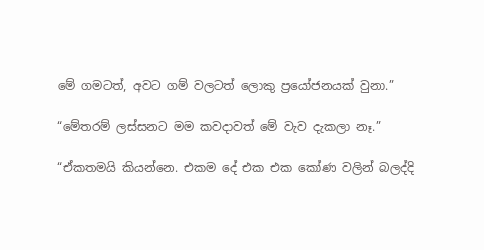මේ ගමටත්, අවට ගම් වලටත් ලොකු ප්‍රයෝජනයක් වුනා.”

“මේතරම් ලස්සනට මම කවදාවත් මේ වැව දැකලා නෑ.”

“ඒකතමයි කියන්නෙ. එකම දේ එක එක කෝණ වලින් බලද්දි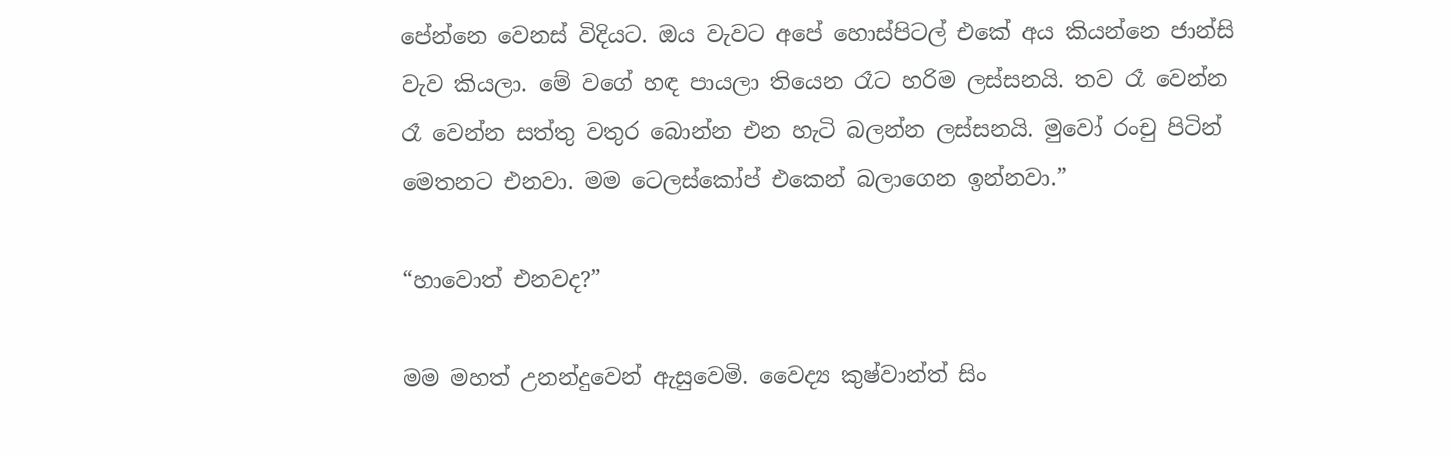පේන්නෙ වෙනස් විදියට. ඔය වැවට අපේ හොස්පිටල් එකේ අය කියන්නෙ ජාන්සි වැව කියලා. මේ වගේ හඳ පායලා තියෙන රෑට හරිම ලස්සනයි. තව රෑ වෙන්න රෑ වෙන්න සත්තු වතුර බොන්න එන හැටි බලන්න ලස්සනයි. මුවෝ රංචු පිටින් මෙතනට එනවා. මම ටෙලස්කෝප් එකෙන් බලාගෙන ඉන්නවා.”

“හාවොත් එනවද?”

මම මහත් උනන්දුවෙන් ඇසුවෙමි. වෛද්‍ය කුෂ්වාන්ත් සිං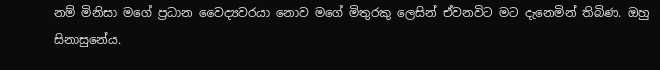නම් මිනිසා මගේ ප්‍රධාන වෛද්‍යවරයා නොව මගේ මිතුරකු ලෙසින් ඒවනවිට මට දැනෙමින් තිබිණ. ඔහු සිනාසුනේය.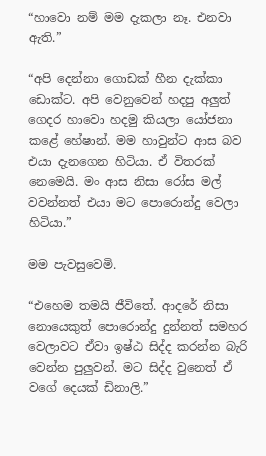“හාවො නම් මම දැකලා නෑ. එනවා ඇති.”

“අපි දෙන්නා ගොඩක් හීන දැක්කා ඩොක්ට. අපි වෙනුවෙන් හදපු අලුත් ගෙදර හාවො හදමු කියලා යෝජනා කළේ හේෂාන්. මම හාවුන්ට ආස බව එයා දැනගෙන හිටියා. ඒ විතරක් නෙමෙයි. මං ආස නිසා රෝස මල් වවන්නත් එයා මට පොරොන්දු වෙලා හිටියා.”

මම පැවසුවෙමි.

“එහෙම තමයි ජීවිතේ. ආදරේ නිසා නොයෙකුත් පොරොන්දු දුන්නත් සමහර වෙලාවට ඒවා ඉෂ්ඨ සිද්ද කරන්න බැරි වෙන්න පුලුවන්. මට සිද්ද වුනෙත් ඒ වගේ දෙයක් ඩිනාලි.”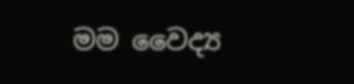මම වෛද්‍ය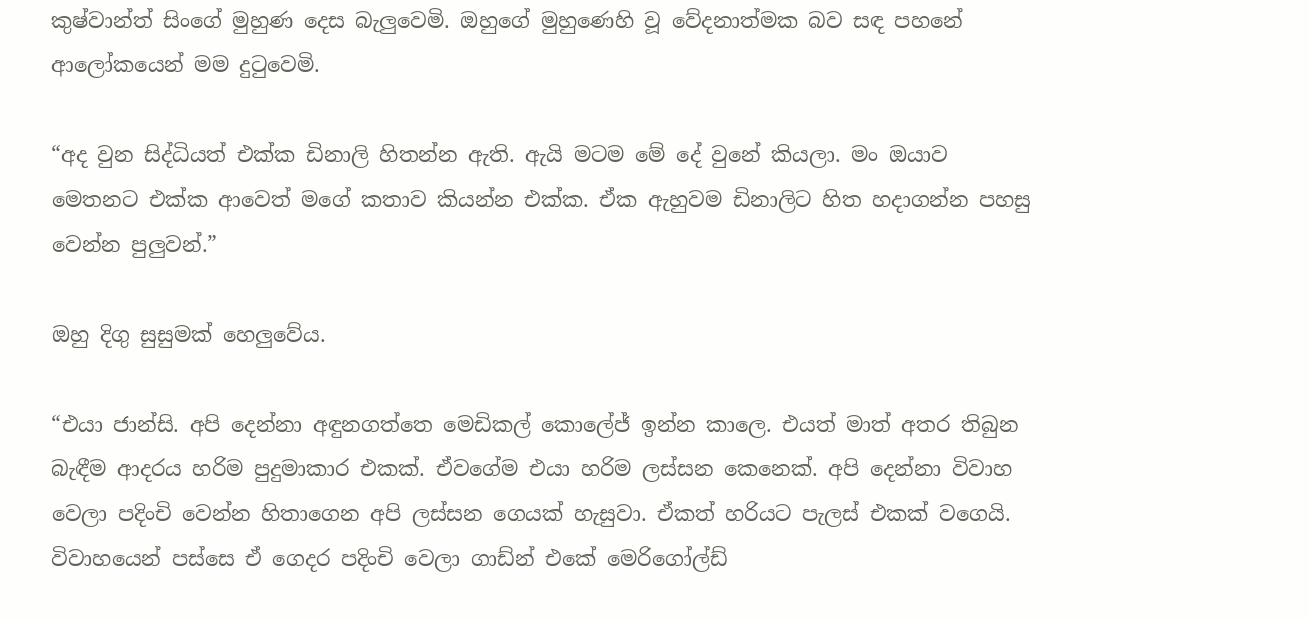කුෂ්වාන්ත් සිංගේ මුහුණ දෙස බැලුවෙමි. ඔහුගේ මුහුණෙහි වූ වේදනාත්මක බව සඳ පහනේ ආලෝකයෙන් මම දුටුවෙමි.

“අද වුන සිද්ධියත් එක්ක ඩිනාලි හිතන්න ඇති. ඇයි මටම මේ දේ වුනේ කියලා. මං ඔයාව මෙතනට එක්ක ආවෙත් මගේ කතාව කියන්න එක්ක. ඒක ඇහුවම ඩිනාලිට හිත හදාගන්න පහසු වෙන්න පුලුවන්.”

ඔහු දිගු සුසුමක් හෙලුවේය.

“එයා ජාන්සි. අපි දෙන්නා අඳුනගත්තෙ මෙඩිකල් කොලේජ් ඉන්න කාලෙ. එයත් මාත් අතර තිබුන බැඳීම ආදරය හරිම පුදුමාකාර එකක්. ඒවගේම එයා හරිම ලස්සන කෙනෙක්. අපි දෙන්නා විවාහ වෙලා පදිංචි වෙන්න හිතාගෙන අපි ලස්සන ගෙයක් හැසුවා. ඒකත් හරියට පැලස් එකක් වගෙයි. විවාහයෙන් පස්සෙ ඒ ගෙදර පදිංචි වෙලා ගාඩ්න් එකේ මෙරිගෝල්ඩ්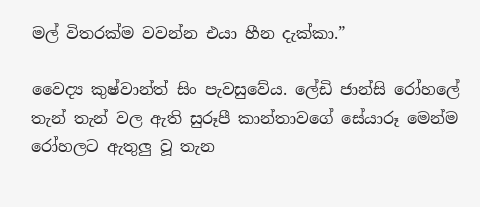මල් විතරක්ම වවන්න එයා හීන දැක්කා.”

වෛද්‍ය කුෂ්වාන්ත් සිං පැවසුවේය. ලේඩි ජාන්සි රෝහලේ තැන් තැන් වල ඇති සුරූපී කාන්තාවගේ සේයාරූ මෙන්ම රෝහලට ඇතුලු වූ තැන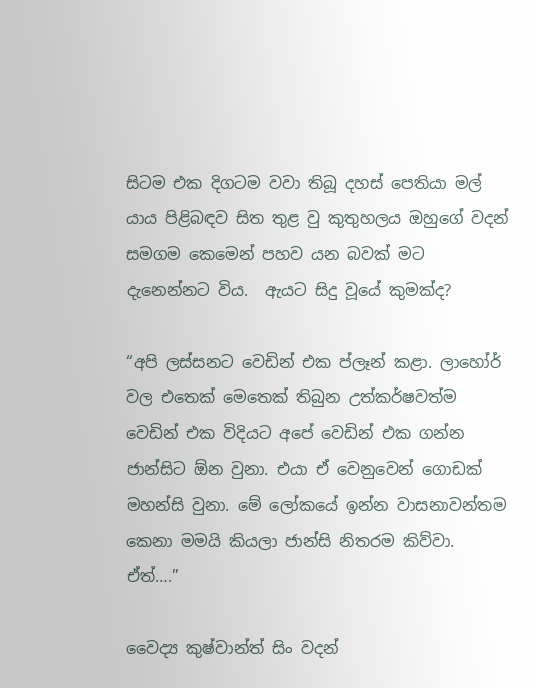සිටම එක දිගටම වවා තිබූ දහස් පෙතියා මල් යාය පිළිබඳව සිත තුළ වු කුතුහලය ඔහුගේ වදන් සමගම කෙමෙන් පහව යන බවක් මට දැනෙන්නට විය.  ඇයට සිදු වූයේ කුමක්ද?

“අපි ලස්සනට වෙඩින් එක ප්ලෑන් කළා. ලාහෝර් වල එතෙක් මෙතෙක් තිබුන උත්කර්ෂවත්ම වෙඩින් එක විදියට අපේ වෙඩින් එක ගන්න ජාන්සිට ඕන වුනා. එයා ඒ වෙනුවෙන් ගොඩක් මහන්සි වුනා. මේ ලෝකයේ ඉන්න වාසනාවන්තම කෙනා මමයි කියලා ජාන්සි නිතරම කිව්වා. ඒත්….”

වෛද්‍ය කුෂ්වාන්ත් සිං වදන්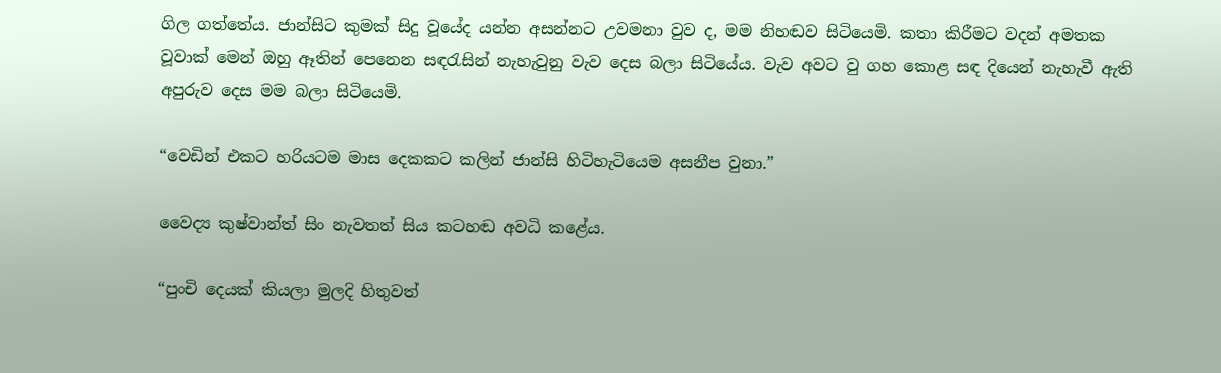ගිල ගත්තේය. ජාන්සිට කුමක් සිදු වූයේද යන්න අසන්නට උවමනා වුව ද, මම නිහඬව සිටියෙමි. කතා කිරීමට වදන් අමතක වූවාක් මෙන් ඔහු ඈතින් පෙනෙන සඳරැසින් නැහැවුනු වැව දෙස බලා සිටියේය. වැව අවට වු ගහ කොළ සඳ දියෙන් නැහැවී ඇති අපුරුව දෙස මම බලා සිටියෙමි.

“වෙඩින් එකට හරියටම මාස දෙකකට කලින් ජාන්සි හිටිහැටියෙම අසනීප වුනා.”

වෛද්‍ය කුෂ්වාන්ත් සිං නැවතත් සිය කටහඬ අවධි කළේය.

“පුංචි දෙයක් කියලා මුලදි හිතුවත්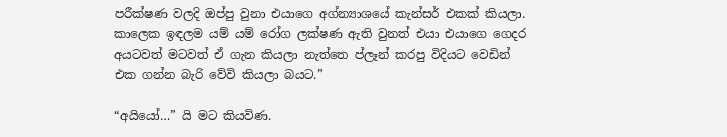පරීක්ෂණ වලදි ඔප්පු වුනා එයාගෙ අග්න්‍යාශයේ කැන්සර් එකක් කියලා. කාලෙක ඉඳලම යම් යම් රෝග ලක්ෂණ ඇති වුනත් එයා එයාගෙ ගෙදර අයටවත් මටවත් ඒ ගැන කියලා නැත්තෙ ප්ලෑන් කරපු විදියට වෙඩින් එක ගන්න බැරි වේවි කියලා බයට.”

“අයියෝ…” යි මට කියවිණ.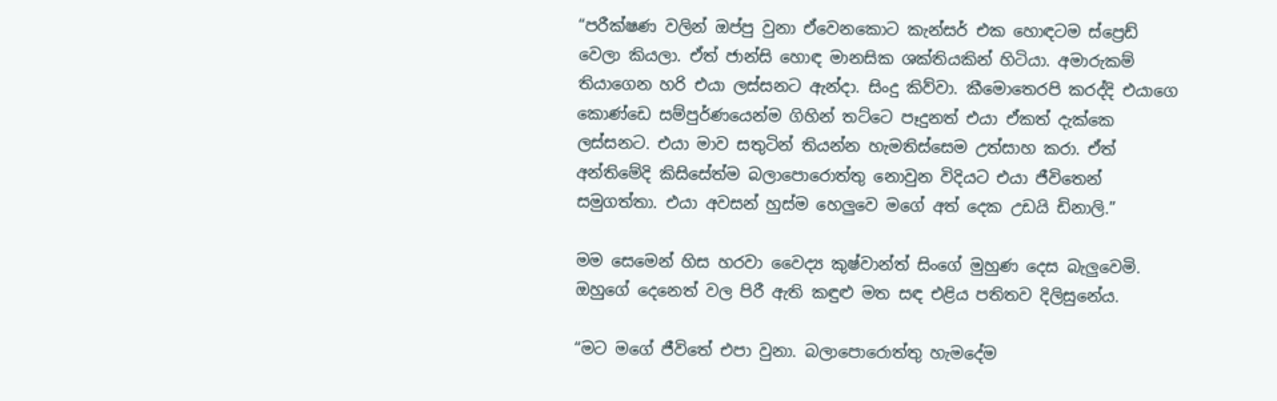“පරීක්ෂණ වලින් ඔප්පු වුනා ඒවෙනකොට කැන්සර් එක හොඳටම ස්ප්‍රෙඩ් වෙලා කියලා. ඒත් ජාන්සි හොඳ මානසික ශක්තියකින් හිටියා. අමාරුකම් තියාගෙන හරි එයා ලස්සනට ඇන්දා. සිංදු කිව්වා. කීමොතෙරපි කරද්දි එයාගෙ කොණ්ඩෙ සම්පුර්ණයෙන්ම ගිහින් තට්ටෙ පෑදුනත් එයා ඒකත් දැක්කෙ ලස්සනට. එයා මාව සතුටින් තියන්න හැමතිස්සෙම උත්සාහ කරා. ඒත් අන්තිමේදි කිසිසේත්ම බලාපොරොත්තු නොවුන විදියට එයා ජීවිතෙන් සමුගත්තා. එයා අවසන් හුස්ම හෙලුවෙ මගේ අත් දෙක උඩයි ඩිනාලි.”

මම සෙමෙන් හිස හරවා වෛද්‍ය කුෂ්වාන්ත් සිංගේ මුහුණ දෙස බැලුවෙමි. ඔහුගේ දෙනෙත් වල පිරී ඇති කඳුළු මත සඳ එළිය පතිතව දිලිසුනේය.

“මට මගේ ජීවිතේ එපා වුනා. බලාපොරොත්තු හැමදේම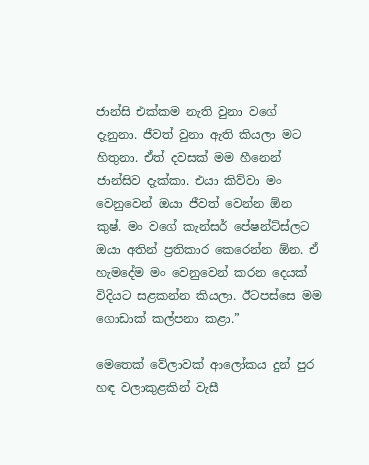ජාන්සි එක්කම නැති වුනා වගේ දැනුනා. ජීවත් වුනා ඇති කියලා මට හිතුනා. ඒත් දවසක් මම හීනෙන් ජාන්සිව දැක්කා. එයා කිව්වා මං වෙනුවෙන් ඔයා ජීවත් වෙන්න ඕන කුෂ්. මං වගේ කැන්සර් පේෂන්ට්ස්ලට ඔයා අතින් ප්‍රතිකාර කෙරෙන්න ඕන. ඒ හැමදේම මං වෙනුවෙන් කරන දෙයක් විදියට සළකන්න කියලා. ඊටපස්සෙ මම ගොඩාක් කල්පනා කළා.”

මෙතෙක් වේලාවක් ආලෝකය දුන් පුර හඳ වලාකුළකින් වැසී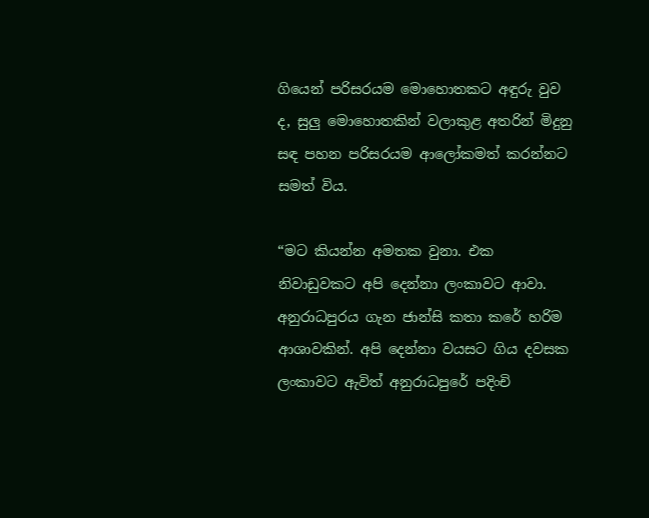ගියෙන් පරිසරයම මොහොතකට අඳුරු වුව ද, සුලු මොහොතකින් වලාකුළ අතරින් මිදුනු සඳ පහන පරිසරයම ආලෝකමත් කරන්නට සමත් විය.

“මට කියන්න අමතක වුනා. එක නිවාඩුවකට අපි දෙන්නා ලංකාවට ආවා. අනුරාධපුරය ගැන ජාන්සි කතා කරේ හරිම ආශාවකින්. අපි දෙන්නා වයසට ගිය දවසක ලංකාවට ඇවිත් අනුරාධපුරේ පදිංචි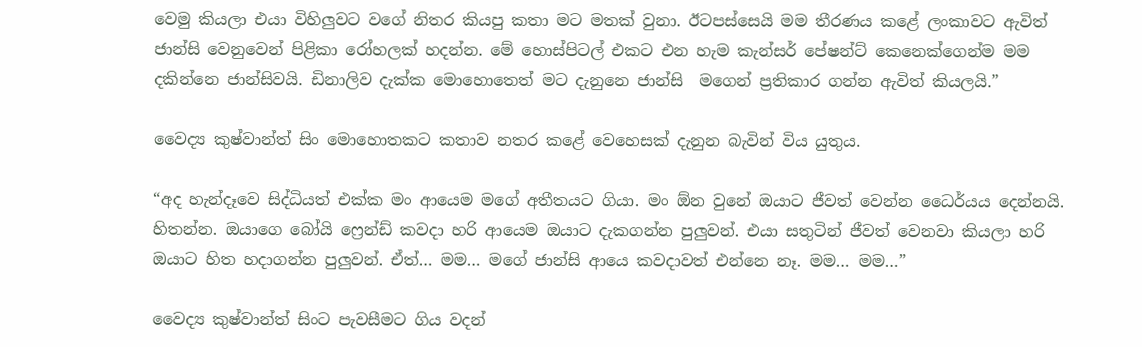වෙමු කියලා එයා විහිලුවට වගේ නිතර කියපු කතා මට මතක් වුනා. ඊටපස්සෙයි මම තීරණය කළේ ලංකාවට ඇවිත් ජාන්සි වෙනුවෙන් පිළිකා රෝහලක් හදන්න. මේ හොස්පිටල් එකට එන හැම කැන්සර් පේෂන්ට් කෙනෙක්ගෙන්ම මම දකින්නෙ ජාන්සිවයි. ඩිනාලිව දැක්ක මොහොතෙත් මට දැනුනෙ ජාන්සි  මගෙන් ප්‍රතිකාර ගන්න ඇවිත් කියලයි.”

වෛද්‍ය කුෂ්වාන්ත් සිං මොහොතකට කතාව නතර කළේ වෙහෙසක් දැනුන බැවින් විය යුතුය.

“අද හැන්දෑවෙ සිද්ධියත් එක්ක මං ආයෙම මගේ අතීතයට ගියා. මං ඕන වුනේ ඔයාට ජීවත් වෙන්න ධෛර්යය දෙන්නයි. හිතන්න. ඔයාගෙ බෝයි ෆ්‍රෙන්ඩ් කවදා හරි ආයෙම ඔයාට දැකගන්න පුලුවන්. එයා සතුටින් ජීවත් වෙනවා කියලා හරි ඔයාට හිත හදාගන්න පුලුවන්. ඒත්… මම… මගේ ජාන්සි ආයෙ කවදාවත් එන්නෙ නෑ. මම… මම…”

වෛද්‍ය කුෂ්වාන්ත් සිංට පැවසීමට ගිය වදන්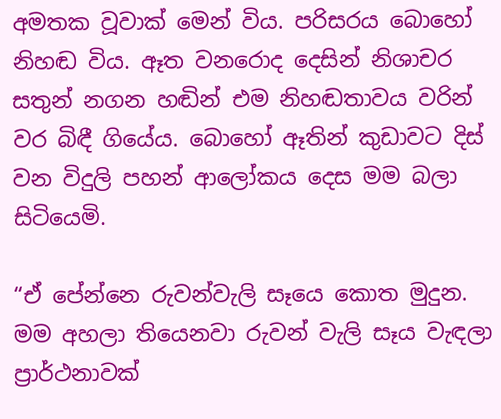අමතක වූවාක් මෙන් විය. පරිසරය බොහෝ නිහඬ විය. ඈත වනරොද දෙසින් නිශාචර සතුන් නගන හඬින් එම නිහඬතාවය වරින් වර බිඳී ගියේය. බොහෝ ඈතින් කුඩාවට දිස් වන විදුලි පහන් ආලෝකය දෙස මම බලා සිටියෙමි.

“ඒ පේන්නෙ රුවන්වැලි සෑයෙ කොත මුදුන. මම අහලා තියෙනවා රුවන් වැලි සෑය වැඳලා ප්‍රාර්ථනාවක්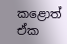කළොත් ඒක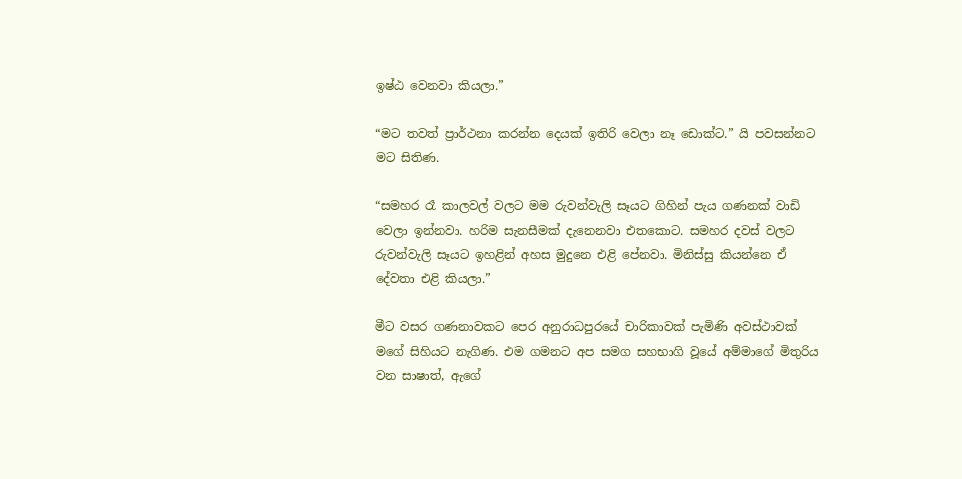ඉෂ්ඨ වෙනවා කියලා.”

“මට තවත් ප්‍රාර්ථනා කරන්න දෙයක් ඉතිරි වෙලා නෑ ඩොක්ට.” යි පවසන්නට මට සිතිණ.

“සමහර රෑ කාලවල් වලට මම රුවන්වැලි සෑයට ගිහින් පැය ගණනක් වාඩි වෙලා ඉන්නවා. හරිම සැනසීමක් දැනෙනවා එතකොට. සමහර දවස් වලට රුවන්වැලි සෑයට ඉහළින් අහස මුදුනෙ එළි පේනවා. මිනිස්සු කියන්නෙ ඒ දේවතා එළි කියලා.”

මීට වසර ගණනාවකට පෙර අනුරාධපුරයේ චාරිකාවක් පැමිණි අවස්ථාවක් මගේ සිහියට නැගිණ. එම ගමනට අප සමග සහභාගි වූයේ අම්මාගේ මිතුරිය වන සාෂාත්, ඇගේ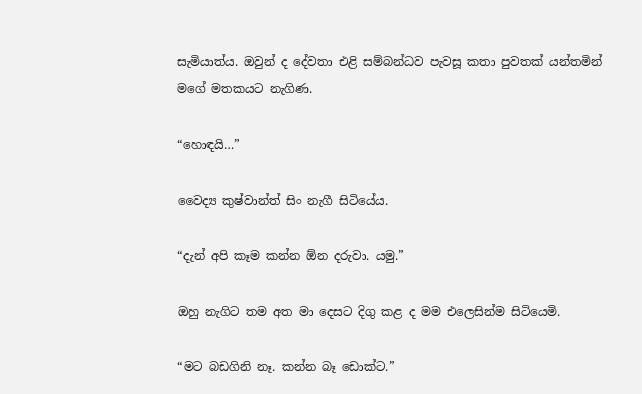සැමියාත්ය. ඔවුන් ද දේවතා එළි සම්බන්ධව පැවසූ කතා පුවතක් යන්තමින් මගේ මතකයට නැගිණ.

“හොඳයි…”

වෛද්‍ය කුෂ්වාන්ත් සිං නැගී සිටියේය.

“දැන් අපි කෑම කන්න ඕන දරුවා. යමු.”

ඔහු නැගිට තම අත මා දෙසට දිගු කළ ද මම එලෙසින්ම සිටියෙමි.

“මට බඩගිනි නෑ. කන්න බෑ ඩොක්ට.”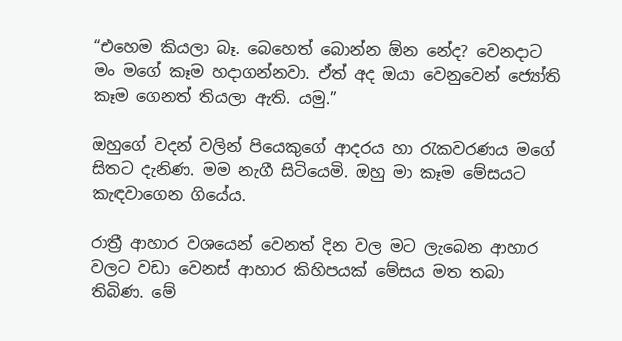“එහෙම කියලා බෑ. බෙහෙත් බොන්න ඕන නේද? වෙනදාට මං මගේ කෑම හදාගන්නවා. ඒත් අද ඔයා වෙනුවෙන් ජ්‍යෝති කෑම ගෙනත් තියලා ඇති. යමු.”

ඔහුගේ වදන් වලින් පියෙකුගේ ආදරය හා රැකවරණය මගේ සිතට දැනිණ. මම නැගී සිටියෙමි. ඔහු මා කෑම මේසයට කැඳවාගෙන ගියේය.

රාත්‍රී ආහාර වශයෙන් වෙනත් දින වල මට ලැබෙන ආහාර වලට වඩා වෙනස් ආහාර කිහිපයක් මේසය මත තබා තිබිණ. මේ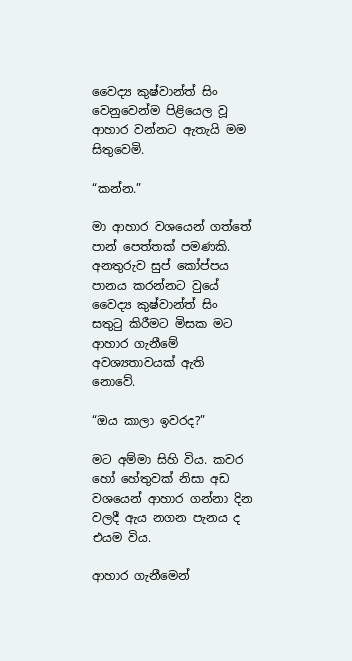වෛද්‍ය කුෂ්වාන්ත් සිං වෙනුවෙන්ම පිළියෙල වූ ආහාර වන්නට ඇතැයි මම සිතුවෙමි.

“කන්න.”

මා ආහාර වශයෙන් ගත්තේ පාන් පෙත්තක් පමණකි. අනතුරුව සුප් කෝප්පය පානය කරන්නට වුයේ වෛද්‍ය කුෂ්වාන්ත් සිං සතුටු කිරීමට මිසක මට ආහාර ගැනීමේ අවශ්‍යතාවයක් ඇති නොවේ.

“ඔය කාලා ඉවරද?”

මට අම්මා සිහි විය. කවර හෝ හේතුවක් නිසා අඩ වශයෙන් ආහාර ගන්නා දින වලදී ඇය නගන පැනය ද එයම විය.

ආහාර ගැනීමෙන්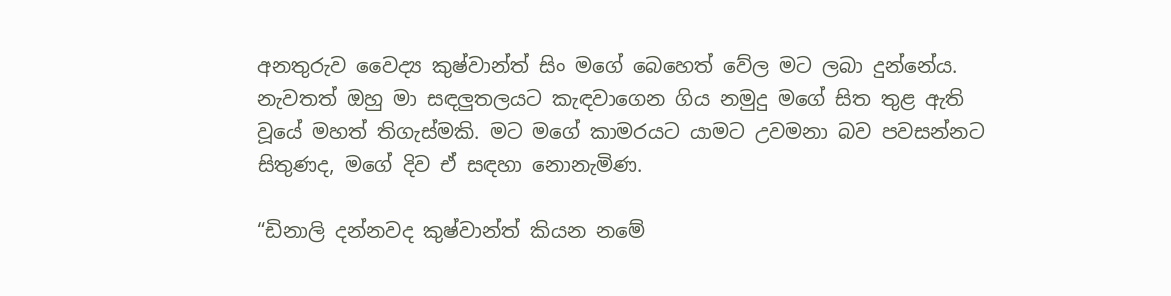අනතුරුව වෛද්‍ය කුෂ්වාන්ත් සිං මගේ බෙහෙත් වේල මට ලබා දුන්නේය. නැවතත් ඔහු මා සඳලුතලයට කැඳවාගෙන ගිය නමුදු මගේ සිත තුළ ඇති වූයේ මහත් තිගැස්මකි. මට මගේ කාමරයට යාමට උවමනා බව පවසන්නට සිතුණද, මගේ දිව ඒ සඳහා නොනැමිණ.

“ඩිනාලි දන්නවද කුෂ්වාන්ත් කියන නමේ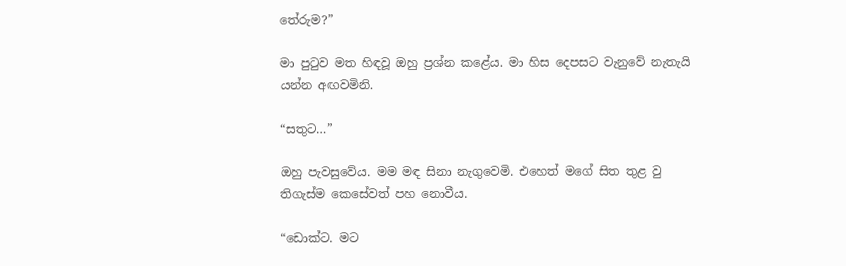තේරුම?”

මා පුටුව මත හිඳවූ ඔහු ප්‍රශ්න කළේය. මා හිස දෙපසට වැනුවේ නැතැයි යන්න අඟවමිනි.

“සතුට…”

ඔහු පැවසුවේය. මම මඳ සිනා නැගුවෙමි. එහෙත් මගේ සිත තුළ වු තිගැස්ම කෙසේවත් පහ නොවීය.

“ඩොක්ට. මට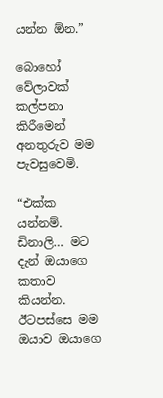යන්න ඕන.”

බොහෝ වේලාවක් කල්පනා කිරීමෙන් අනතුරුව මම පැවසුවෙමි.

“එක්ක යන්නම්. ඩිනාලි… මට දැන් ඔයාගෙ කතාව කියන්න. ඊටපස්සෙ මම ඔයාව ඔයාගෙ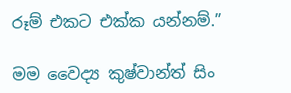රූම් එකට එක්ක යන්නම්.”

මම වෛද්‍ය කුෂ්වාන්ත් සිං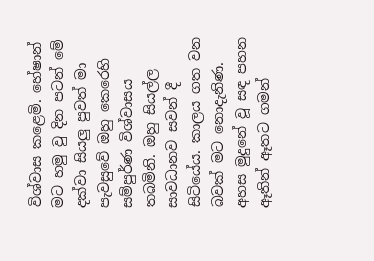විශ්වාස කළෙමි. හේෂාන් මට හමු වු දින පටන් මේ දක්වා සියලු පුවත් මා පැවසුවේ ඔහු කෙරෙහි සම්පුර්ණ විශ්වාසය තබමිනි. ඔහු සියල්ල සාවධානව සවන් දී සිටියේය. කාලය ගත වන බවක් මට නොදැනිණ. අහස මුදුනේ වූ සඳ පහන ඈතින් ඈතට ගමන්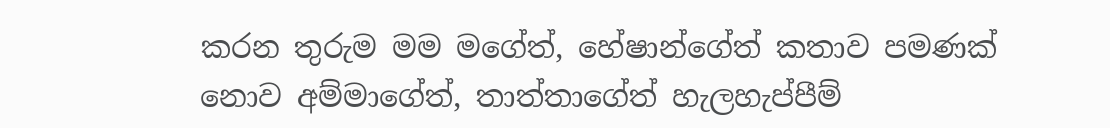කරන තුරුම මම මගේත්, හේෂාන්ගේත් කතාව පමණක් නොව අම්මාගේත්, තාත්තාගේත් හැලහැප්පීම්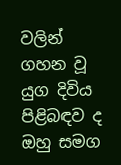වලින් ගහන වූ යුග දිවිය පිළිබඳව ද ඔහු සමග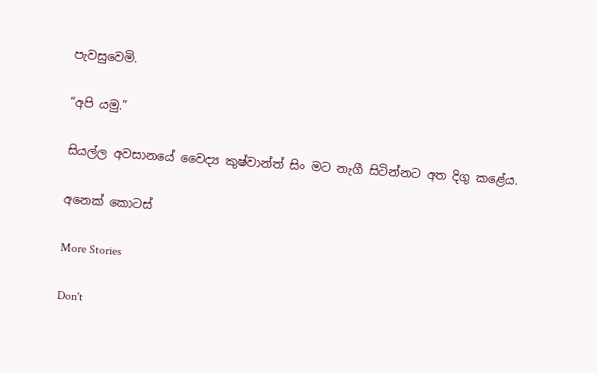පැවසුවෙමි.

“අපි යමු.”

සියල්ල අවසානයේ වෛද්‍ය කුෂ්වාන්ත් සිං මට නැගී සිටින්නට අත දිගු කළේය.

අනෙක් කොටස්

More Stories

Don't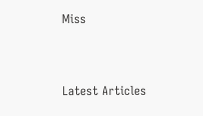Miss


Latest Articles